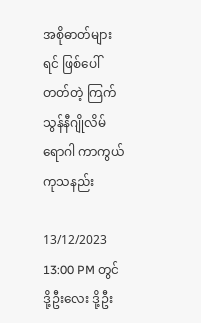အစိုဓာတ်များရင် ဖြစ်ပေါ်တတ်တဲ့ ကြက်သွန်နီဂျိုလိမ်ရောဂါ ကာကွယ်ကုသနည်း

13/12/2023 13:00 PM တွင် ဒို့ဦးလေး ဒို့ဦး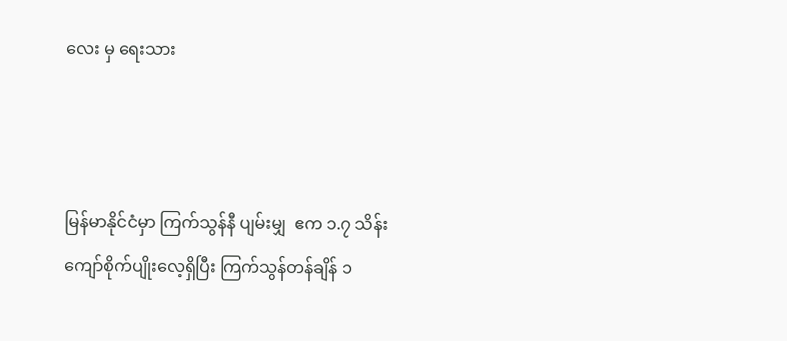လေး မှ ရေးသား



မြန်မာနိုင်ငံမှာ ကြက်သွန်နီ ပျမ်းမျှ  ဧက ၁.၇ သိန်း ကျော်စိုက်ပျိုးလေ့ရှိပြီး ကြက်သွန်တန်ချိန် ၁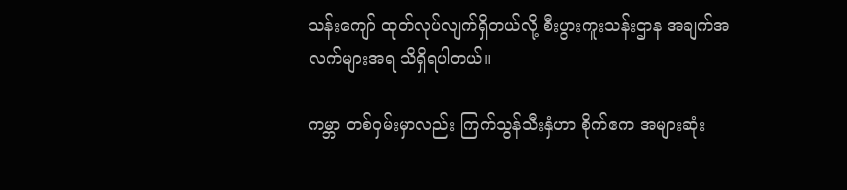သန်းကျော် ထုတ်လုပ်လျက်ရှိတယ်လို့ စီးပွားကူးသန်းဌာန အချက်အလက်များအရ သိရှိရပါတယ်။

ကမ္ဘာ တစ်ဝှမ်းမှာလည်း ကြက်သွန်သီးနှံဟာ စိုက်ဧက အများဆုံး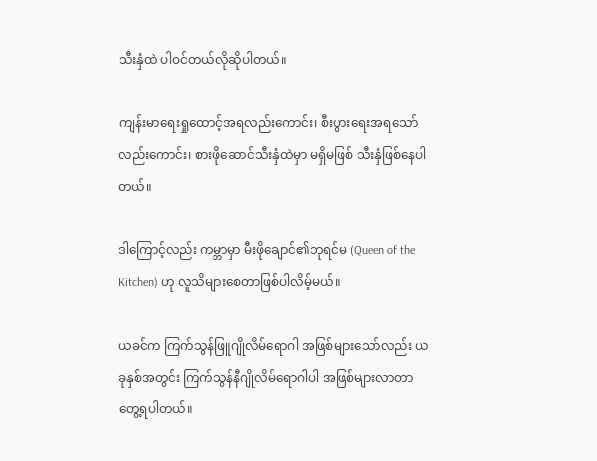သီးနှံထဲ ပါဝင်တယ်လိုဆိုပါတယ်။

ကျန်းမာရေးရှုထောင့်အရလည်းကောင်း၊ စီးပွားရေးအရသော်လည်းကောင်း၊ စားဖိုဆောင်သီးနှံထဲမှာ မရှိမဖြစ် သီးနှံဖြစ်နေပါတယ်။

ဒါကြောင့်လည်း ကမ္ဘာမှာ မီးဖိုချောင်၏ဘုရင်မ (Queen of the Kitchen) ဟု လူသိများစေတာဖြစ်ပါလိမ့်မယ်။

ယခင်က ကြက်သွန်ဖြူဂျိုလိမ်ရောဂါ အဖြစ်များသော်လည်း ယခုနှစ်အတွင်း ကြက်သွန်နီဂျိုလိမ်ရောဂါပါ အဖြစ်များလာတာတွေ့ရပါတယ်။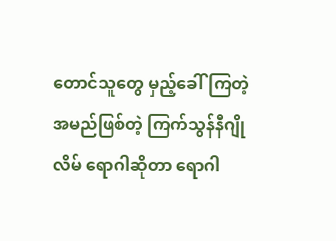တောင်သူတွေ မှည့်ခေါ်ကြတဲ့အမည်ဖြစ်တဲ့ ကြက်သွန်နီဂျိုလိမ် ရောဂါဆိုတာ ရောဂါ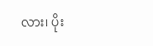လား၊ ပိုး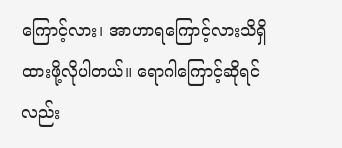ကြောင့်လား၊ အာဟာရကြောင့်လားသိရှိထားဖို့လိုပါတယ်။ ရောဂါကြောင့်ဆိုရင်လည်း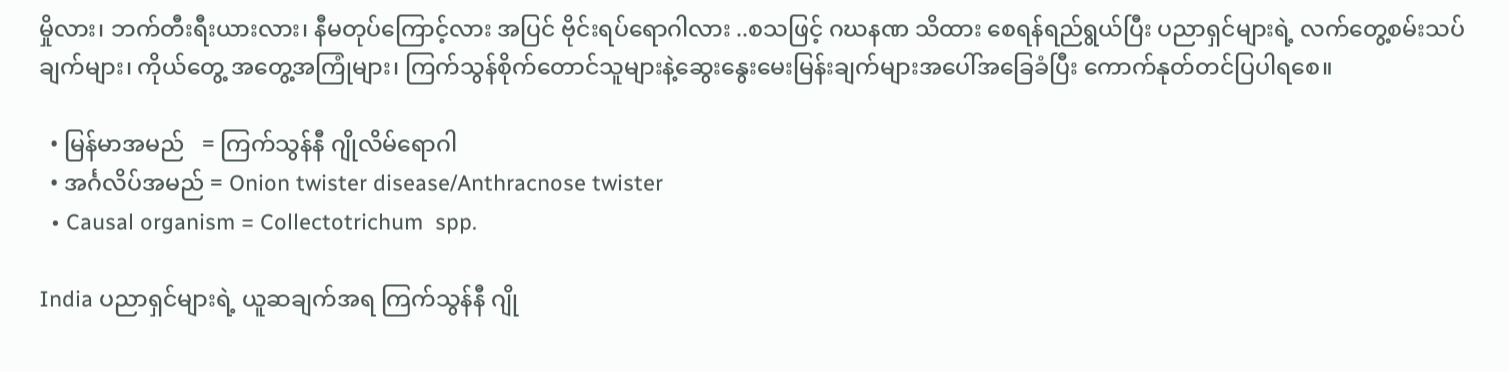မှိုလား၊ ဘက်တီးရီးယားလား၊ နီမတုပ်ကြောင့်လား အပြင် ဗိုင်းရပ်ရောဂါလား ..စသဖြင့် ဂဃနဏ သိထား စေရန်ရည်ရွယ်ပြီး ပညာရှင်များရဲ့ လက်တွေ့စမ်းသပ်ချက်များ၊ ကိုယ်တွေ့ အတွေ့အကြုံများ၊ ကြက်သွန်စိုက်တောင်သူများနဲ့ဆွေးနွေးမေးမြန်းချက်များအပေါ်အခြေခံပြီး ကောက်နုတ်တင်ပြပါရစေ။

  • မြန်မာအမည်   = ကြက်သွန်နီ ဂျိုလိမ်ရောဂါ
  • အင်္ဂလိပ်အမည် = Onion twister disease/Anthracnose twister
  • Causal organism = Collectotrichum  spp.

India ပညာရှင်များရဲ့ ယူဆချက်အရ ကြက်သွန်နီ ဂျို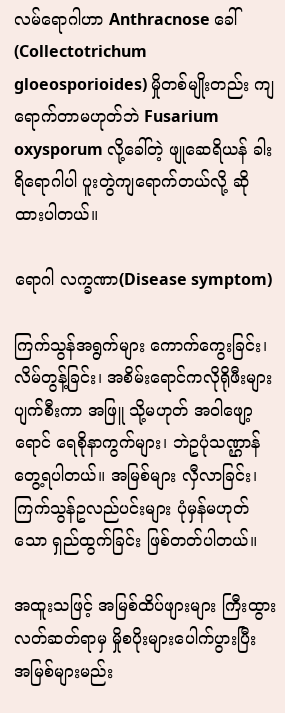လမ်ရောဂါဟာ Anthracnose ခေါ်(Collectotrichum   gloeosporioides) မှိုတစ်မျိုးတည်း ကျရောက်တာမဟုတ်ဘဲ Fusarium  oxysporum လို့ခေါ်တဲ့ ဖျုဆေရိယန် ခါးရိရောဂါပါ ပူးတွဲကျရောက်တယ်လို့ ဆိုထားပါတယ်။

ရောဂါ လက္ခဏာ(Disease symptom)

ကြက်သွန်အရွက်များ ကောက်ကွေးခြင်း၊ လိမ်တွန့်ခြင်း၊ အစိမ်းရောင်ကလိုရိုဖီးများ ပျက်စီးကာ အဖြူ သို့မဟုတ် အဝါဖျော့ရောင် ရေစိုနာကွက်များ၊ ဘဲဥပုံသဏ္ဌာန် တွေ့ရပါတယ်။ အမြစ်များ လှီလာခြင်း၊ ကြက်သွန်ဥလည်ပင်းများ ပုံမှန်မဟုတ်သော ရှည်ထွက်ခြင်း ဖြစ်တတ်ပါတယ်။

အထူးသဖြင့် အမြစ်ထိပ်ဖျားများ ကြီးထွားလတ်ဆတ်ရာမှ မှိုစပိုးများပေါက်ပွားပြီး အမြစ်များမည်း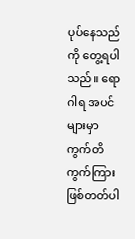ပုပ်နေသည်ကို တွေ့ရပါသည်။ ရောဂါရ အပင်များမှာ ကွက်တိကွက်ကြားဖြစ်တတ်ပါ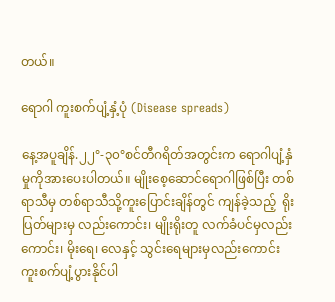တယ်။

ရောဂါ ကူးစက်ပျံ့နှံ့ပုံ (Disease spreads)

နေ့အပူချိန်.၂၂°-၃၀°စင်တီဂရိတ်အတွင်းက ရောဂါပျံ့နှံမှုကိုအားပေးပါတယ်။ မျိုးစေ့ဆောင်ရောဂါဖြစ်ပြီး တစ်ရာသီမှ တစ်ရာသီသို့ကူးပြောင်းချိန်တွင် ကျန်ခဲ့သည့်  ရိုးပြတ်များမှ လည်းကောင်း၊ မျိုးရိုးတူ လက်ခံပင်မှလည်းကောင်း၊ မိုးရေ၊ လေနှင့် သွင်းရေများမှလည်းကောင်း ကူးစက်ပျံ့ပွားနိုင်ပါ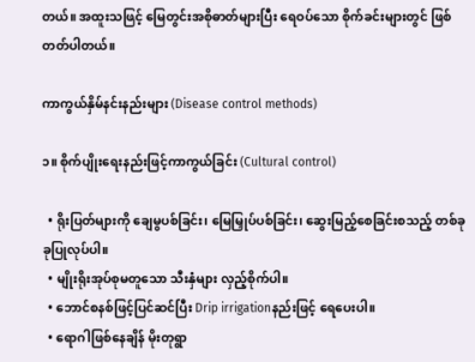တယ်။ အထူးသဖြင့် မြေတွင်းအစိုဓာတ်များပြီး ရေဝပ်သော စိုက်ခင်းများတွင် ဖြစ်တတ်ပါတယ်။

ကာကွယ်နှိမ်နင်းနည်းများ (Disease control methods)

၁။ စိုက်ပျိုးရေးနည်းဖြင့်ကာကွယ်ခြင်း (Cultural control)

  • ရိုးပြတ်များကို ချေမွပစ်ခြင်း၊ မြေမြှုပ်ပစ်ခြင်း၊ ဆွေးမြည့်စေခြင်းစသည့် တစ်ခုခုပြုလုပ်ပါ။
  • မျိုးရိုးအုပ်စုမတူသော သီးနှံများ လှည့်စိုက်ပါ။
  • ဘောင်စနစ်ဖြင့်ပြင်ဆင်ပြီး Drip irrigationနည်းဖြင့် ရေပေးပါ။
  • ရောဂါဖြစ်နေချိန် မိုးတုရွာ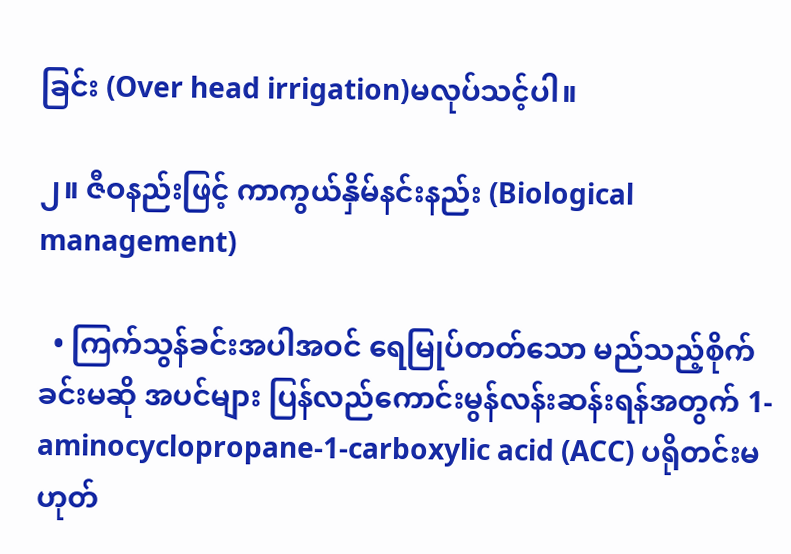ခြင်း (Over head irrigation)မလုပ်သင့်ပါ။

၂။ ဇီဝနည်းဖြင့် ကာကွယ်နှိမ်နင်းနည်း (Biological management)

  • ကြက်သွန်ခင်းအပါအဝင် ရေမြုပ်တတ်သော မည်သည့်စိုက်ခင်းမဆို အပင်များ ပြန်လည်ကောင်းမွန်လန်းဆန်းရန်အတွက် 1-aminocyclopropane-1-carboxylic acid (ACC) ပရိုတင်းမဟုတ်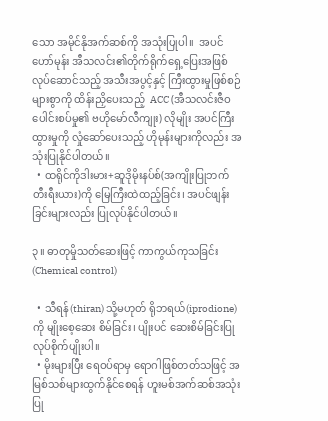သော အမိုင်နိုအက်ဆစ်ကို အသုံးပြုပါ။  အပင်ဟော်မုန်း အီသလင်း၏တိုက်ရိုက်ရှေ့ပြေးအဖြစ် လုပ်ဆောင်သည့် အသီးအပွင့်နှင့် ကြီးထွားမှုဖြစ်စဉ်များစွာကို ထိန်းညှိပေးသည့်  ACC (အီသလင်းဇီဝပေါင်းစပ်မှု၏ ဗဟိုမော်လီကျုး) လိုမျိုး အပင်ကြီးထွားမှုကို လှုံဆော်ပေးသည့် ဟိုမုန်းများကိုလည်း အသုံးပြုနိုင်ပါတယ်။
  • ထရိုင်ကိုဒါးမား+ဆူဒိုမိုးနပ်စ်(အကျိုးပြုဘက်တီးရီးယား)ကို မြေကြီးထဲထည့်ခြင်း၊ အပင်ဖျန်းခြင်းများလည်း ပြုလုပ်နိုင်ပါတယ်။

၃။ ဓာတုမှိုသတ်ဆေးဖြင့် ကာကွယ်ကုသခြင်း (Chemical control)

  • သီရန်(thiran) သို့မဟုတ် ရိုဘရယ်(iprodione) ကို မျိုးစေ့ဆေး စိမ်ခြင်း၊ ပျိုးပင် ဆေးစိမ်ခြင်းပြုလုပ်စိုက်ပျိုးပါ။
  • မိုးများပြီး ရေဝပ်ရာမှ ရောဂါဖြစ်တတ်သဖြင့် အမြစ်သစ်များထွက်နိုင်စေရန် ဟူးမစ်အက်ဆစ်အသုံးပြု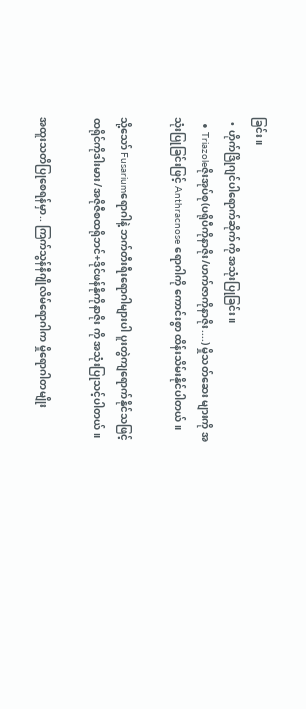ခြင်း။
  • ဟိုက်ဒြိုဂျင်ပါရောက်ဆိုက်ကို အသုံးပြုခြင်း။
  • Triazoleဇိုးအုပ်စု(ပရိုပီကိုနာဇိုး/ဟက်ဇာကိုနာဇိုး....) မှိုသတ်ဆေး များကို အသုံးပြုခြင်းဖြင့် Anthracnose ရောဂါကို ကောင်းစွာ ထိန်းသိမ်းနိုင်ပါတယ်။

သို့သော် Fusariumရောဂါနဲ့ ဘက်တီးရီးရောဂါများပါ ပူးတွဲကျရောက်နိုင်သဖြင့် ထရိုင်ကိုဒါးမား/အဇိုဇီစထရိုဘင်+ဒိုင်ဖန်နိုကိုနာဇိုး ကို အသုံးပြုသင့်ပါတယ်။

အထူးသတိပြုစေရန်မှာ.. ကြက်သွန်နီဂျိုလိမ်ရောဂါက မှိုရောဂါတမျိုး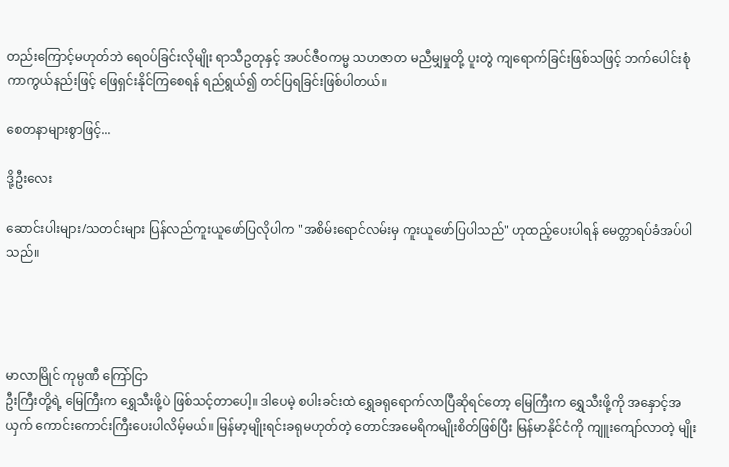တည်းကြောင့်မဟုတ်ဘဲ ရေဝပ်ခြင်းလိုမျိုး ရာသီဥတုနှင့် အပင်ဇီဝကမ္မ သဟဇာတ မညီမျှမှုတို့ ပူးတွဲ ကျရောက်ခြင်းဖြစ်သဖြင့် ဘက်ပေါင်းစုံကာကွယ်နည်းဖြင့် ဖြေရှင်းနိုင်ကြစေရန် ရည်ရွယ်၍ တင်ပြရခြင်းဖြစ်ပါတယ်။

စေတနာများစွာဖြင့်...

ဒို့ဦးလေး

ဆောင်းပါးများ/သတင်းများ ပြန်လည်ကူးယူဖော်ပြလိုပါက "အစိမ်းရောင်လမ်းမှ ကူးယူဖော်ပြပါသည်" ဟုထည့်ပေးပါရန် မေတ္တာရပ်ခံအပ်ပါသည်။




မာလာမြိုင် ကုမ္ပဏီ ကြော်ငြာ
ဦးကြီးတို့ရဲ့ မြေကြီးက ရွှေသီးဖို့ပဲ ဖြစ်သင့်တာပေါ့။ ဒါပေမဲ့ စပါးခင်းထဲ ရွှေခရုရောက်လာပြီဆိုရင်တော့ မြေကြီးက ရွှေသီးဖို့ကို အနှောင့်အယှက် ကောင်းကောင်းကြီးပေးပါလိမ့်မယ်။ မြန်မာ့မျိုးရင်းခရုမဟုတ်တဲ့ တောင်အမေရိကမျိုးစိတ်ဖြစ်ပြီး မြန်မာနိုင်ငံကို ကျူးကျော်လာတဲ့ မျိုး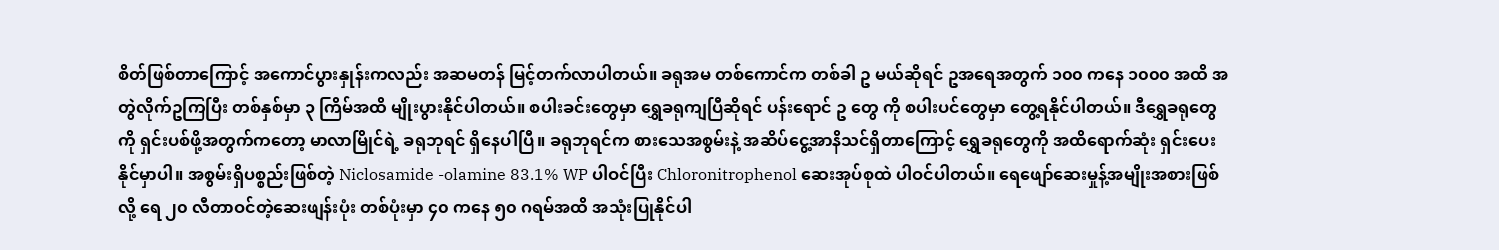စိတ်ဖြစ်တာကြောင့် အကောင်ပွားနှုန်းကလည်း အဆမတန် မြင့်တက်လာပါတယ်။ ခရုအမ တစ်ကောင်က တစ်ခါ ဥ မယ်ဆိုရင် ဥအရေအတွက် ၁၀၀ ကနေ ၁၀၀၀ အထိ အတွဲလိုက်ဥကြပြီး တစ်နှစ်မှာ ၃ ကြိမ်အထိ မျိုးပွားနိုင်ပါတယ်။ စပါးခင်းတွေမှာ ရွှေခရုကျပြီဆိုရင် ပန်းရောင် ဥ တွေ ကို စပါးပင်တွေမှာ တွေ့ရနိုင်ပါတယ်။ ဒီရွှေခရုတွေကို ရှင်းပစ်ဖို့အတွက်ကတော့ မာလာမြိုင်ရဲ့ ခရုဘုရင် ရှိနေပါပြီ။ ခရုဘုရင်က စားသေအစွမ်းနဲ့ အဆိပ်ငွေ့အာနိသင်ရှိတာကြောင့် ရွှေခရုတွေကို အထိရောက်ဆုံး ရှင်းပေးနိုင်မှာပါ။ အစွမ်းရှိပစ္စည်းဖြစ်တဲ့ Niclosamide -olamine 83.1% WP ပါဝင်ပြီး Chloronitrophenol ဆေးအုပ်စုထဲ ပါဝင်ပါတယ်။ ရေဖျော်ဆေးမှုန့်အမျိုးအစားဖြစ်လို့ ရေ ၂၀ လီတာဝင်တဲ့ဆေးဖျန်းပုံး တစ်ပုံးမှာ ၄၀ ကနေ ၅၀ ဂရမ်အထိ အသုံးပြုနိုင်ပါ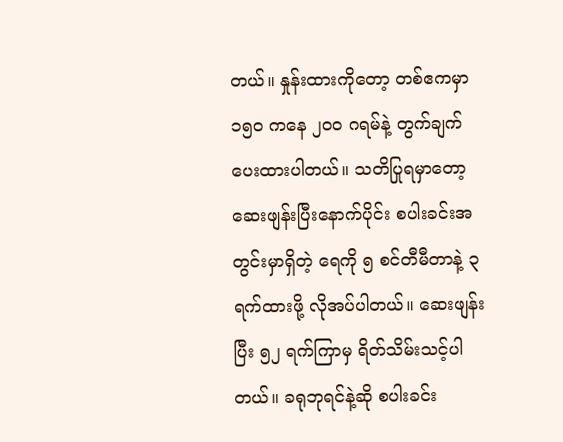တယ်။ နှုန်းထားကိုတော့ တစ်ဧကမှာ ၁၅၀ ကနေ ၂၀၀ ဂရမ်နဲ့ တွက်ချက်ပေးထားပါတယ်။ သတိပြုရမှာတော့ ဆေးဖျန်းပြီးနောက်ပိုင်း စပါးခင်းအတွင်းမှာရှိတဲ့ ရေကို ၅ စင်တီမီတာနဲ့ ၃ ရက်ထားဖို့ လိုအပ်ပါတယ်။ ဆေးဖျန်းပြီး ၅၂ ရက်ကြာမှ ရိတ်သိမ်းသင့်ပါတယ်။ ခရုဘုရင်နဲ့ဆို စပါးခင်း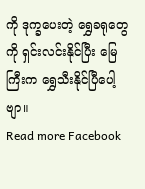ကို ဒုက္ခပေးတဲ့ ရွှေခရုတွေကို ရှင်းလင်းနိုင်ပြီး မြေကြီးက ရွှေသီးနိုင်ပြီပေါ့ဗျာ။
Read more Facebook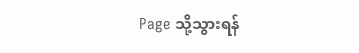Page သို့သွားရန်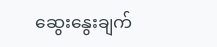ဆွေးနွေးချက်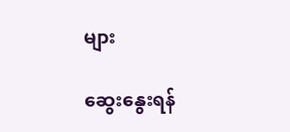များ

ဆွေးနွေးရန်